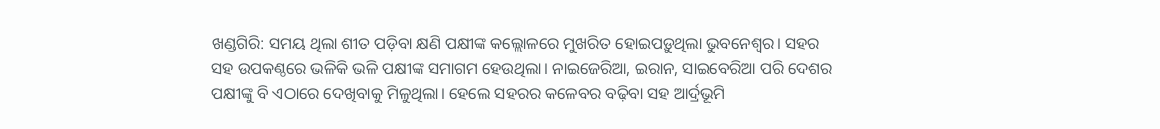ଖଣ୍ଡଗିରି: ସମୟ ଥିଲା ଶୀତ ପଡ଼ିବା କ୍ଷଣି ପକ୍ଷୀଙ୍କ କଲ୍ଲୋଳରେ ମୁଖରିତ ହୋଇପଡ଼ୁଥିଲା ଭୁବନେଶ୍ୱର। ସହର ସହ ଉପକଣ୍ଠରେ ଭଳିକି ଭଳି ପକ୍ଷୀଙ୍କ ସମାଗମ ହେଉଥିଲା। ନାଇଜେରିଆ, ଇରାନ, ସାଇବେରିଆ ପରି ଦେଶର ପକ୍ଷୀଙ୍କୁ ବି ଏଠାରେ ଦେଖିବାକୁ ମିଳୁଥିଲା। ହେଲେ ସହରର କଳେବର ବଢ଼ିବା ସହ ଆର୍ଦ୍ରଭୂମି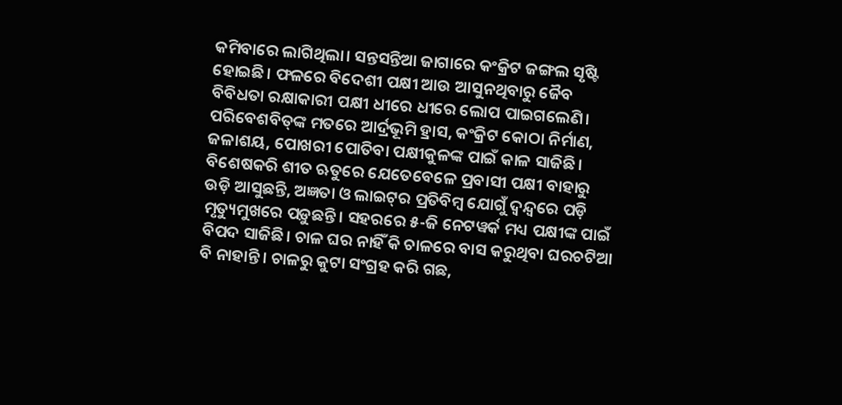କମିବାରେ ଲାଗିଥିଲା। ସନ୍ତସନ୍ତିଆ ଜାଗାରେ କଂକ୍ରିଟ ଜଙ୍ଗଲ ସୃଷ୍ଟି ହୋଇଛି। ଫଳରେ ବିଦେଶୀ ପକ୍ଷୀ ଆଉ ଆସୁନଥିବାରୁ ଜୈବ ବିବିଧତା ରକ୍ଷାକାରୀ ପକ୍ଷୀ ଧୀରେ ଧୀରେ ଲୋପ ପାଇଗଲେଣି। ପରିବେଶବିତ୍‌ଙ୍କ ମତରେ ଆର୍ଦ୍ରଭୂମି ହ୍ରାସ, କଂକ୍ରିଟ କୋଠା ନିର୍ମାଣ, ଜଳାଶୟ, ପୋଖରୀ ପୋତିବା ପକ୍ଷୀକୁଳଙ୍କ ପାଇଁ କାଳ ସାଜିଛି। ବିଶେଷକରି ଶୀତ ଋତୁରେ ଯେତେବେଳେ ପ୍ରବାସୀ ପକ୍ଷୀ ବାହାରୁ ଉଡ଼ି ଆସୁଛନ୍ତି, ଅଜ୍ଞତା ଓ ଲାଇଟ୍‌ର ପ୍ରତିବିମ୍ବ ଯୋଗୁଁ ଦ୍ବନ୍ଦ୍ବରେ ପଡ଼ି ମୃତ୍ୟୁମୁଖରେ ପଡ଼ୁଛନ୍ତି। ସହରରେ ୫-ଜି ନେଟୱର୍କ ମଧ୍ୟ ପକ୍ଷୀଙ୍କ ପାଇଁ ବିପଦ ସାଜିଛି। ଚାଳ ଘର ନାହିଁ କି ଚାଳରେ ବାସ କରୁଥିବା ଘରଚଟିଆ ବି ନାହାନ୍ତି। ଚାଳରୁ କୁଟା ସଂଗ୍ରହ କରି ଗଛ,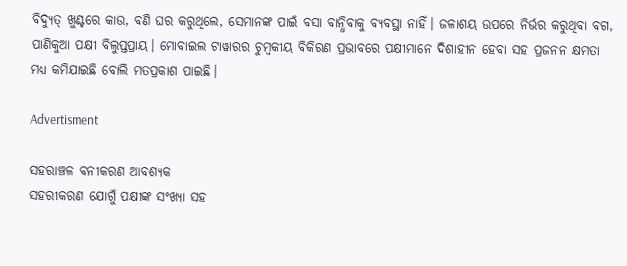ବିଦ୍ୟୁତ୍‌ ଖୁଣ୍ଟରେ କାଉ, ବଣି ଘର କରୁଥିଲେ, ସେମାନଙ୍କ ପାଇଁ ବସା ବାନ୍ଧିବାକୁ ବ୍ୟବସ୍ଥା ନାହିଁ। ଜଳାଶୟ ଉପରେ ନିର୍ଭର କରୁଥିବା ବଗ, ପାଣିକୁଆ ପକ୍ଷୀ ବିଲୁପ୍ତପ୍ରାୟ। ମୋବାଇଲ ଟାୱାରର ଚୁମ୍ବକୀୟ ବିକିରଣ ପ୍ରଭାବରେ ପକ୍ଷୀମାନେ ଦିଶାହୀନ ହେବା ସହ ପ୍ରଜନନ କ୍ଷମତା ମଧ୍ୟ କମିଯାଇଛି ବୋଲି ମତପ୍ରକାଶ ପାଇଛି।

Advertisment

ସହରାଞ୍ଚଳ ବନୀକରଣ ଆବଶ୍ୟକ
ସହରୀକରଣ ଯୋଗୁଁ ପକ୍ଷୀଙ୍କ ସଂଖ୍ୟା ସହ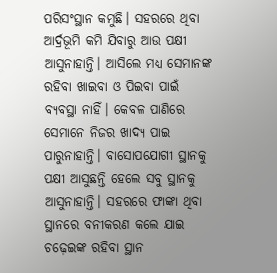ପରିସଂସ୍ଥାନ କମୁଛି। ସହରରେ ଥିବା ଆର୍ଦ୍ରଭୂମି କମି ଯିବାରୁ ଆଉ ପକ୍ଷୀ ଆସୁନାହାନ୍ତି। ଆସିଲେ ମଧ୍ୟ ସେମାନଙ୍କ ରହିବା ଖାଇବା ଓ ପିଇବା ପାଇଁ ବ୍ୟବସ୍ଥା ନାହିଁ। କେବଳ ପାଣିରେ ସେମାନେ ନିଜର ଖାଦ୍ୟ ପାଇ ପାରୁନାହାନ୍ତି। ବାସୋପଯୋଗୀ ସ୍ଥାନକୁ ପକ୍ଷୀ ଆସୁଛନ୍ତି ହେଲେ ସବୁ ସ୍ଥାନକୁ ଆସୁନାହାନ୍ତି। ସହରରେ ଫାଙ୍କା ଥିବା ସ୍ଥାନରେ ବନୀକରଣ କଲେ ଯାଇ ଚଢ଼େଇଙ୍କ ରହିବା ସ୍ଥାନ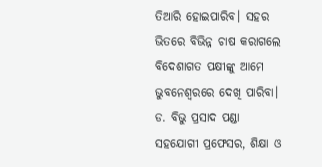ତିଆରି ହୋଇପାରିବ। ସହର ଭିତରେ ବିଭିନ୍ନ ଚାଷ କରାଗଲେ ବିଦେଶାଗତ ପକ୍ଷୀଙ୍କୁ ଆମେ ଭୁବନେଶ୍ୱରରେ ଦେଖି ପାରିବା।
ଡ. ବିଭୁ ପ୍ରସାଦ ପଣ୍ଡା
ସହଯୋଗୀ ପ୍ରଫେସର, ଶିକ୍ଷା ଓ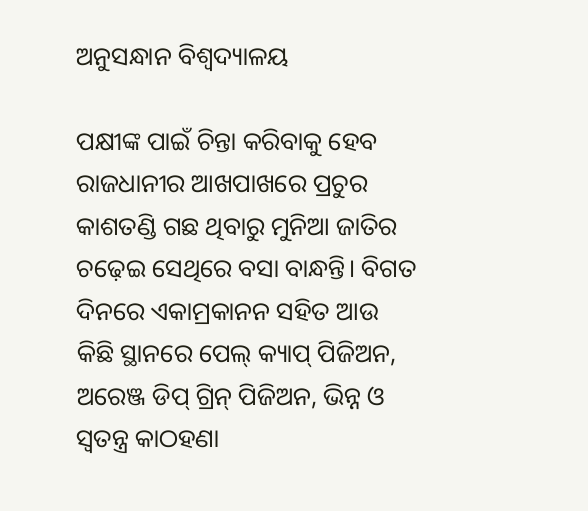ଅନୁସନ୍ଧାନ ବିଶ୍ବଦ୍ୟାଳୟ

ପକ୍ଷୀଙ୍କ ପାଇଁ ଚିନ୍ତା କରିବାକୁ ହେବ
ରାଜଧାନୀର ଆଖପାଖରେ ପ୍ରଚୁର କାଶତଣ୍ଡି ଗଛ ଥିବାରୁ ମୁନିଆ ଜାତିର ଚଢ଼େଇ ସେଥିରେ ବସା ବାନ୍ଧନ୍ତି। ବିଗତ ଦିନରେ ଏକାମ୍ରକାନନ ସହିତ ଆଉ କିଛି ସ୍ଥାନରେ ପେଲ୍‌ କ୍ୟାପ୍‌ ପିଜିଅନ, ଅରେଞ୍ଜ ଡିପ୍‌ ଗ୍ରିନ୍‌ ପିଜିଅନ, ଭିନ୍ନ ଓ ସ୍ବତନ୍ତ୍ର କାଠହଣା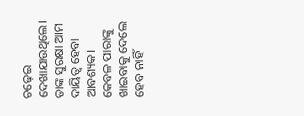ଚଢ଼େଇ ଦେଖାଯାଉଥିଲେ। ତାଙ୍କ ସୁରକ୍ଷା ଆମ ଦାୟିତ୍ୱ ହେବା ଆବଶ୍ୟକ। କେବଳ ପାରାଙ୍କୁ ଖାଇବାକୁ ଦେଲେ ହେବ ନାହିଁ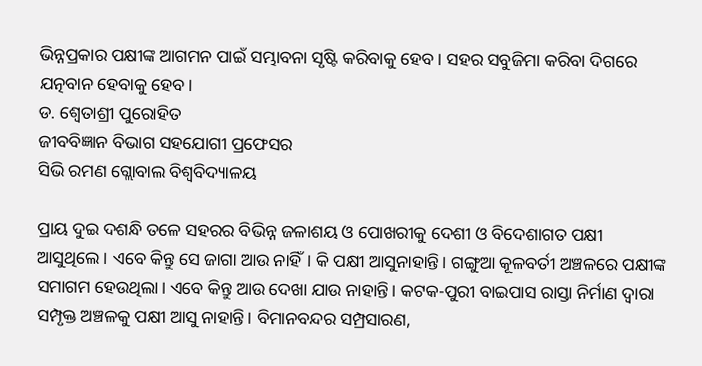ଭିନ୍ନପ୍ରକାର ପକ୍ଷୀଙ୍କ ଆଗମନ ପାଇଁ ସମ୍ଭାବନା ସୃଷ୍ଟି କରିବାକୁ ହେବ। ସହର ସବୁଜିମା କରିବା ଦିଗରେ ଯତ୍ନବାନ ହେବାକୁ ହେବ।
ଡ. ଶ୍ବେତାଶ୍ରୀ ପୁରୋହିତ
ଜୀବବିଜ୍ଞାନ ବିଭାଗ ସହଯୋଗୀ ପ୍ରଫେସର
ସିଭି ରମଣ ଗ୍ଲୋବାଲ ବିଶ୍ୱବିଦ୍ୟାଳୟ

ପ୍ରାୟ ଦୁଇ ଦଶନ୍ଧି ତଳେ ସହରର ବିଭିନ୍ନ ଜଳାଶୟ ଓ ପୋଖରୀକୁ ଦେଶୀ ଓ ବିଦେଶାଗତ ପକ୍ଷୀ ଆସୁଥିଲେ। ଏବେ କିନ୍ତୁ ସେ ଜାଗା ଆଉ ନାହିଁ। କି ପକ୍ଷୀ ଆସୁନାହାନ୍ତି। ଗଙ୍ଗୁଆ କୂଳବର୍ତୀ ଅଞ୍ଚଳରେ ପକ୍ଷୀଙ୍କ ସମାଗମ ହେଉଥିଲା। ଏବେ କିନ୍ତୁ ଆଉ ଦେଖା ଯାଉ ନାହାନ୍ତି। କଟକ-ପୁରୀ ବାଇପାସ ରାସ୍ତା ନିର୍ମାଣ ଦ୍ୱାରା ସମ୍ପୃକ୍ତ ଅଞ୍ଚଳକୁ ପକ୍ଷୀ ଆସୁ ନାହାନ୍ତି। ବିମାନବନ୍ଦର ସମ୍ପ୍ରସାରଣ,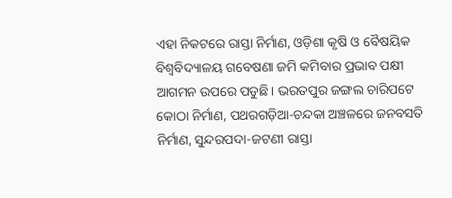ଏହା ନିକଟରେ ରାସ୍ତା ନିର୍ମାଣ, ଓଡ଼ିଶା କୃଷି ଓ ବୈଷୟିକ ବିଶ୍ୱବିଦ୍ୟାଳୟ ଗବେଷଣା ଜମି କମିବାର ପ୍ରଭାବ ପକ୍ଷୀ ଆଗମନ ଉପରେ ପଡୁଛି। ଭରତପୁର ଜଙ୍ଗଲ ଚାରିପଟେ କୋଠା ନିର୍ମାଣ, ପଥରଗଡ଼ିଆ-ଚନ୍ଦକା ଅଞ୍ଚଳରେ ଜନବସତି ନିର୍ମାଣ, ସୁନ୍ଦରପଦା-ଜଟଣୀ ରାସ୍ତା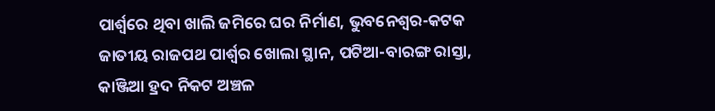ପାର୍ଶ୍ବରେ ଥିବା ଖାଲି ଜମିରେ ଘର ନିର୍ମାଣ, ଭୁବନେଶ୍ୱର-କଟକ ଜାତୀୟ ରାଜପଥ ପାର୍ଶ୍ବର ଖୋଲା ସ୍ଥାନ, ପଟିଆ-ବାରଙ୍ଗ ରାସ୍ତା, କାଞ୍ଜିଆ ହ୍ରଦ ନିକଟ ଅଞ୍ଚଳ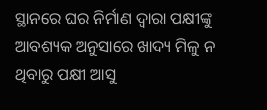ସ୍ଥାନରେ ଘର ନିର୍ମାଣ ଦ୍ୱାରା ପକ୍ଷୀଙ୍କୁ ଆବଶ୍ୟକ ଅନୁସାରେ ଖାଦ୍ୟ ମିଳୁ ନ ଥିବାରୁ ପକ୍ଷୀ ଆସୁ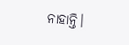ନାହାନ୍ତି।